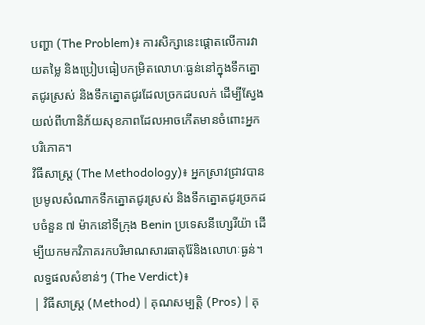បញ្ហា (The Problem)៖ ការសិក្សានេះផ្តោតលើការវាយតម្លៃ និងប្រៀបធៀបកម្រិតលោហៈធ្ងន់នៅក្នុងទឹកត្នោតជូរស្រស់ និងទឹកត្នោតជូរដែលច្រកដបលក់ ដើម្បីស្វែងយល់ពីហានិភ័យសុខភាពដែលអាចកើតមានចំពោះអ្នកបរិភោគ។
វិធីសាស្ត្រ (The Methodology)៖ អ្នកស្រាវជ្រាវបានប្រមូលសំណាកទឹកត្នោតជូរស្រស់ និងទឹកត្នោតជូរច្រកដបចំនួន ៧ ម៉ាកនៅទីក្រុង Benin ប្រទេសនីហ្សេរីយ៉ា ដើម្បីយកមកវិភាគរកបរិមាណសារធាតុរ៉ែនិងលោហៈធ្ងន់។
លទ្ធផលសំខាន់ៗ (The Verdict)៖
| វិធីសាស្ត្រ (Method) | គុណសម្បត្តិ (Pros) | គុ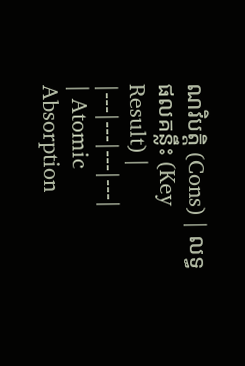ណវិបត្តិ (Cons) | លទ្ធផលគន្លឹះ (Key Result) |
|---|---|---|---|
| Atomic Absorption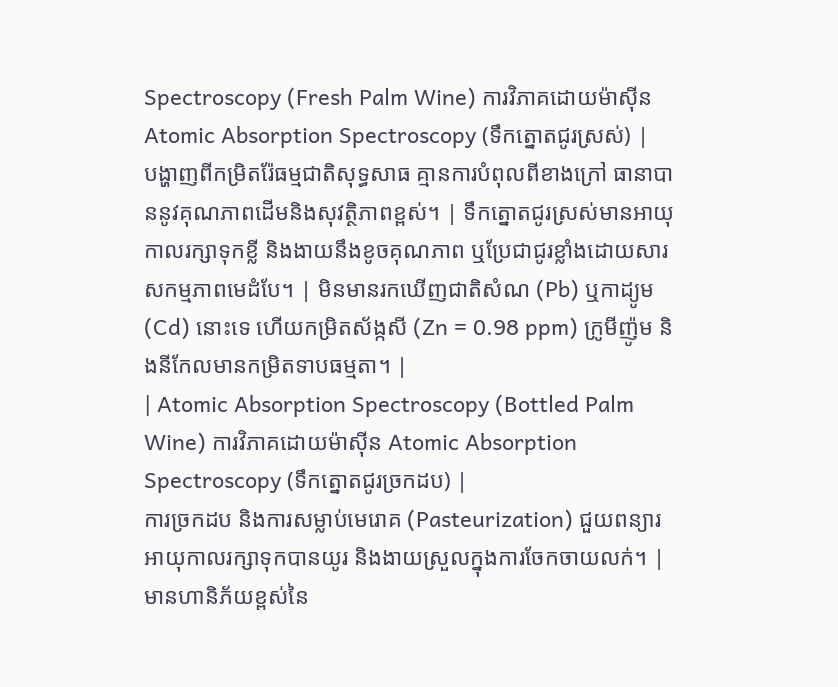Spectroscopy (Fresh Palm Wine) ការវិភាគដោយម៉ាស៊ីន Atomic Absorption Spectroscopy (ទឹកត្នោតជូរស្រស់) |
បង្ហាញពីកម្រិតរ៉ែធម្មជាតិសុទ្ធសាធ គ្មានការបំពុលពីខាងក្រៅ ធានាបាននូវគុណភាពដើមនិងសុវត្ថិភាពខ្ពស់។ | ទឹកត្នោតជូរស្រស់មានអាយុកាលរក្សាទុកខ្លី និងងាយនឹងខូចគុណភាព ឬប្រែជាជូរខ្លាំងដោយសារសកម្មភាពមេដំបែ។ | មិនមានរកឃើញជាតិសំណ (Pb) ឬកាដ្យូម (Cd) នោះទេ ហើយកម្រិតស័ង្កសី (Zn = 0.98 ppm) ក្រូមីញ៉ូម និងនីកែលមានកម្រិតទាបធម្មតា។ |
| Atomic Absorption Spectroscopy (Bottled Palm Wine) ការវិភាគដោយម៉ាស៊ីន Atomic Absorption Spectroscopy (ទឹកត្នោតជូរច្រកដប) |
ការច្រកដប និងការសម្លាប់មេរោគ (Pasteurization) ជួយពន្យារអាយុកាលរក្សាទុកបានយូរ និងងាយស្រួលក្នុងការចែកចាយលក់។ | មានហានិភ័យខ្ពស់នៃ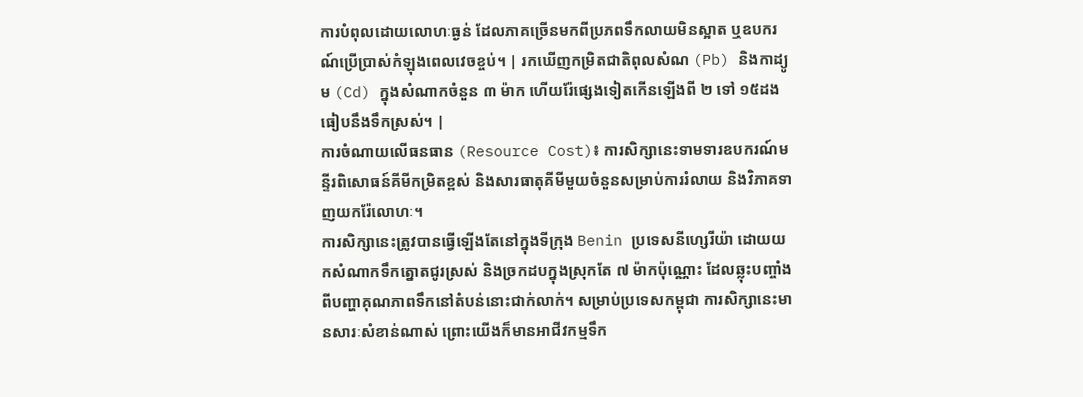ការបំពុលដោយលោហៈធ្ងន់ ដែលភាគច្រើនមកពីប្រភពទឹកលាយមិនស្អាត ឬឧបករណ៍ប្រើប្រាស់កំឡុងពេលវេចខ្ចប់។ | រកឃើញកម្រិតជាតិពុលសំណ (Pb) និងកាដ្យូម (Cd) ក្នុងសំណាកចំនួន ៣ ម៉ាក ហើយរ៉ែផ្សេងទៀតកើនឡើងពី ២ ទៅ ១៥ដង ធៀបនឹងទឹកស្រស់។ |
ការចំណាយលើធនធាន (Resource Cost)៖ ការសិក្សានេះទាមទារឧបករណ៍មន្ទីរពិសោធន៍គីមីកម្រិតខ្ពស់ និងសារធាតុគីមីមួយចំនួនសម្រាប់ការរំលាយ និងវិភាគទាញយករ៉ែលោហៈ។
ការសិក្សានេះត្រូវបានធ្វើឡើងតែនៅក្នុងទីក្រុង Benin ប្រទេសនីហ្សេរីយ៉ា ដោយយកសំណាកទឹកត្នោតជូរស្រស់ និងច្រកដបក្នុងស្រុកតែ ៧ ម៉ាកប៉ុណ្ណោះ ដែលឆ្លុះបញ្ចាំងពីបញ្ហាគុណភាពទឹកនៅតំបន់នោះជាក់លាក់។ សម្រាប់ប្រទេសកម្ពុជា ការសិក្សានេះមានសារៈសំខាន់ណាស់ ព្រោះយើងក៏មានអាជីវកម្មទឹក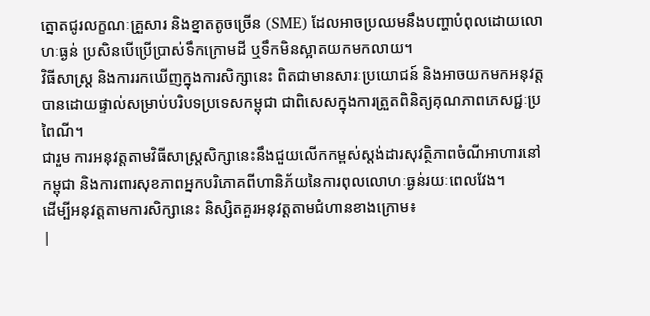ត្នោតជូរលក្ខណៈគ្រួសារ និងខ្នាតតូចច្រើន (SME) ដែលអាចប្រឈមនឹងបញ្ហាបំពុលដោយលោហៈធ្ងន់ ប្រសិនបើប្រើប្រាស់ទឹកក្រោមដី ឬទឹកមិនស្អាតយកមកលាយ។
វិធីសាស្ត្រ និងការរកឃើញក្នុងការសិក្សានេះ ពិតជាមានសារៈប្រយោជន៍ និងអាចយកមកអនុវត្តបានដោយផ្ទាល់សម្រាប់បរិបទប្រទេសកម្ពុជា ជាពិសេសក្នុងការត្រួតពិនិត្យគុណភាពភេសជ្ជៈប្រពៃណី។
ជារួម ការអនុវត្តតាមវិធីសាស្ត្រសិក្សានេះនឹងជួយលើកកម្ពស់ស្តង់ដារសុវត្ថិភាពចំណីអាហារនៅកម្ពុជា និងការពារសុខភាពអ្នកបរិភោគពីហានិភ័យនៃការពុលលោហៈធ្ងន់រយៈពេលវែង។
ដើម្បីអនុវត្តតាមការសិក្សានេះ និស្សិតគួរអនុវត្តតាមជំហានខាងក្រោម៖
|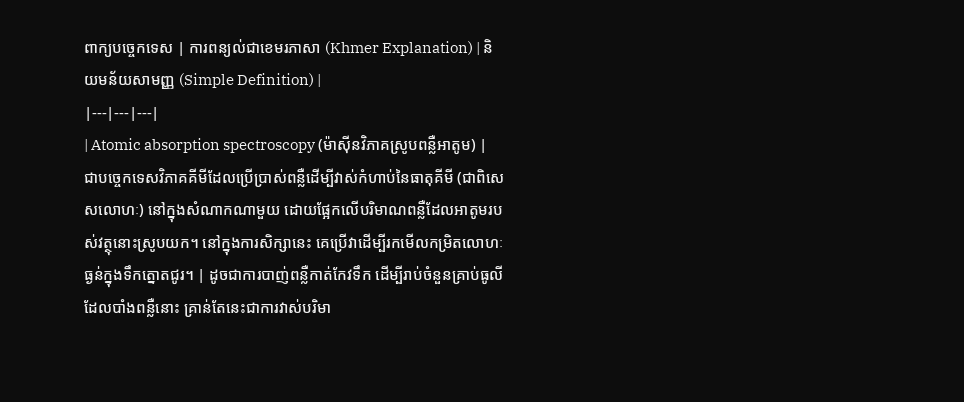ពាក្យបច្ចេកទេស | ការពន្យល់ជាខេមរភាសា (Khmer Explanation) | និយមន័យសាមញ្ញ (Simple Definition) |
|---|---|---|
| Atomic absorption spectroscopy (ម៉ាស៊ីនវិភាគស្រូបពន្លឺអាតូម) | ជាបច្ចេកទេសវិភាគគីមីដែលប្រើប្រាស់ពន្លឺដើម្បីវាស់កំហាប់នៃធាតុគីមី (ជាពិសេសលោហៈ) នៅក្នុងសំណាកណាមួយ ដោយផ្អែកលើបរិមាណពន្លឺដែលអាតូមរបស់វត្ថុនោះស្រូបយក។ នៅក្នុងការសិក្សានេះ គេប្រើវាដើម្បីរកមើលកម្រិតលោហៈធ្ងន់ក្នុងទឹកត្នោតជូរ។ | ដូចជាការបាញ់ពន្លឺកាត់កែវទឹក ដើម្បីរាប់ចំនួនគ្រាប់ធូលីដែលបាំងពន្លឺនោះ គ្រាន់តែនេះជាការវាស់បរិមា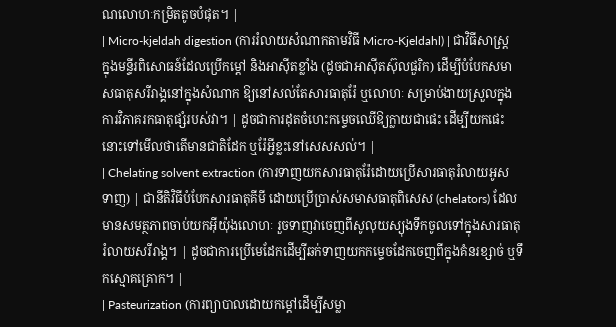ណលោហៈកម្រិតតូចបំផុត។ |
| Micro-kjeldah digestion (ការរំលាយសំណាកតាមវិធី Micro-Kjeldahl) | ជាវិធីសាស្ត្រក្នុងមន្ទីរពិសោធន៍ដែលប្រើកម្តៅ និងអាស៊ីតខ្លាំង (ដូចជាអាស៊ីតស៊ុលផួរិក) ដើម្បីបំបែកសមាសធាតុសរីរាង្គនៅក្នុងសំណាក ឱ្យនៅសល់តែសារធាតុរ៉ែ ឬលោហៈ សម្រាប់ងាយស្រួលក្នុងការវិភាគរកធាតុផ្សំរបស់វា។ | ដូចជាការដុតចំហេះកម្ទេចឈើឱ្យក្លាយជាផេះ ដើម្បីយកផេះនោះទៅមើលថាតើមានជាតិដែក ឬរ៉ែអ្វីខ្លះនៅសេសសល់។ |
| Chelating solvent extraction (ការទាញយកសារធាតុរ៉ែដោយប្រើសារធាតុរំលាយអូសទាញ) | ជានីតិវិធីបំបែកសារធាតុគីមី ដោយប្រើប្រាស់សមាសធាតុពិសេស (chelators) ដែលមានសមត្ថភាពចាប់យកអ៊ីយ៉ុងលោហៈ រួចទាញវាចេញពីសូលុយស្យុងទឹកចូលទៅក្នុងសារធាតុរំលាយសរីរាង្គ។ | ដូចជាការប្រើមេដែកដើម្បីឆក់ទាញយកកម្ទេចដែកចេញពីក្នុងគំនរខ្សាច់ ឬទឹកស្មោគគ្រោក។ |
| Pasteurization (ការព្យាបាលដោយកម្ដៅដើម្បីសម្លា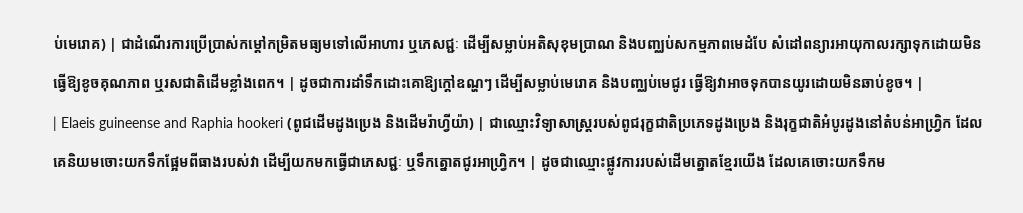ប់មេរោគ) | ជាដំណើរការប្រើប្រាស់កម្ដៅកម្រិតមធ្យមទៅលើអាហារ ឬភេសជ្ជៈ ដើម្បីសម្លាប់អតិសុខុមប្រាណ និងបញ្ឈប់សកម្មភាពមេដំបែ សំដៅពន្យារអាយុកាលរក្សាទុកដោយមិនធ្វើឱ្យខូចគុណភាព ឬរសជាតិដើមខ្លាំងពេក។ | ដូចជាការដាំទឹកដោះគោឱ្យក្តៅឧណ្ហៗ ដើម្បីសម្លាប់មេរោគ និងបញ្ឈប់មេជូរ ធ្វើឱ្យវាអាចទុកបានយូរដោយមិនឆាប់ខូច។ |
| Elaeis guineense and Raphia hookeri (ពូជដើមដូងប្រេង និងដើមរ៉ាហ្វីយ៉ា) | ជាឈ្មោះវិទ្យាសាស្ត្ររបស់ពូជរុក្ខជាតិប្រភេទដូងប្រេង និងរុក្ខជាតិអំបូរដូងនៅតំបន់អាហ្វ្រិក ដែលគេនិយមចោះយកទឹកផ្អែមពីធាងរបស់វា ដើម្បីយកមកធ្វើជាភេសជ្ជៈ ឬទឹកត្នោតជូរអាហ្វ្រិក។ | ដូចជាឈ្មោះផ្លូវការរបស់ដើមត្នោតខ្មែរយើង ដែលគេចោះយកទឹកម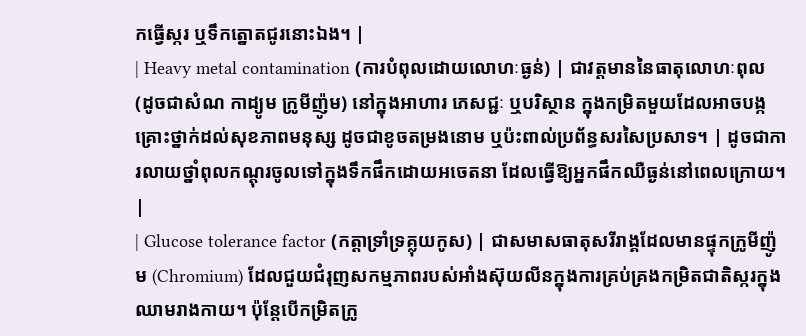កធ្វើស្ករ ឬទឹកត្នោតជូរនោះឯង។ |
| Heavy metal contamination (ការបំពុលដោយលោហៈធ្ងន់) | ជាវត្តមាននៃធាតុលោហៈពុល (ដូចជាសំណ កាដ្យូម ក្រូមីញ៉ូម) នៅក្នុងអាហារ ភេសជ្ជៈ ឬបរិស្ថាន ក្នុងកម្រិតមួយដែលអាចបង្កគ្រោះថ្នាក់ដល់សុខភាពមនុស្ស ដូចជាខូចតម្រងនោម ឬប៉ះពាល់ប្រព័ន្ធសរសៃប្រសាទ។ | ដូចជាការលាយថ្នាំពុលកណ្តុរចូលទៅក្នុងទឹកផឹកដោយអចេតនា ដែលធ្វើឱ្យអ្នកផឹកឈឺធ្ងន់នៅពេលក្រោយ។ |
| Glucose tolerance factor (កត្តាទ្រាំទ្រគ្លុយកូស) | ជាសមាសធាតុសរីរាង្គដែលមានផ្ទុកក្រូមីញ៉ូម (Chromium) ដែលជួយជំរុញសកម្មភាពរបស់អាំងស៊ុយលីនក្នុងការគ្រប់គ្រងកម្រិតជាតិស្ករក្នុងឈាមរាងកាយ។ ប៉ុន្តែបើកម្រិតក្រូ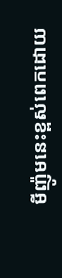មីញ៉ូមនេះខ្ពស់ពេកដោយ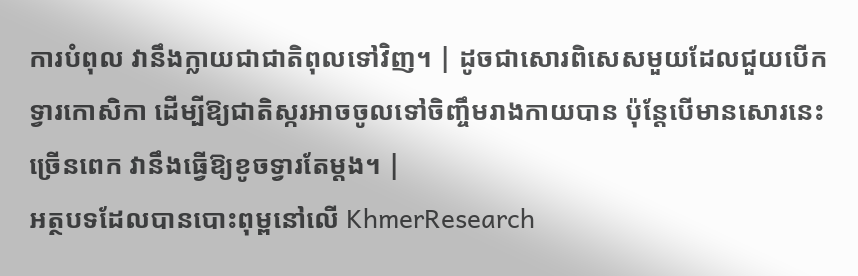ការបំពុល វានឹងក្លាយជាជាតិពុលទៅវិញ។ | ដូចជាសោរពិសេសមួយដែលជួយបើកទ្វារកោសិកា ដើម្បីឱ្យជាតិស្ករអាចចូលទៅចិញ្ចឹមរាងកាយបាន ប៉ុន្តែបើមានសោរនេះច្រើនពេក វានឹងធ្វើឱ្យខូចទ្វារតែម្តង។ |
អត្ថបទដែលបានបោះពុម្ពនៅលើ KhmerResearch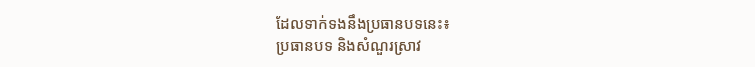ដែលទាក់ទងនឹងប្រធានបទនេះ៖
ប្រធានបទ និងសំណួរស្រាវ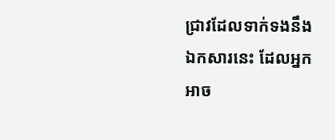ជ្រាវដែលទាក់ទងនឹងឯកសារនេះ ដែលអ្នកអាច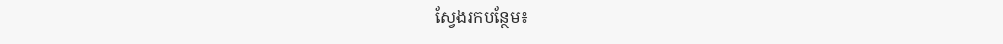ស្វែងរកបន្ថែម៖